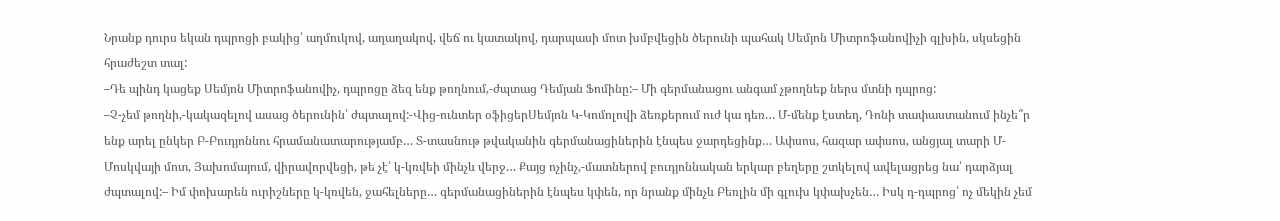Նրանք դուրս եկան դպրոցի բակից՝ աղմուկով, աղաղակով, վեճ ու կատակով, դարպասի մոտ խմբվեցին ծերունի պահակ Սեմյոն Միտրոֆանովիչի գլխին, սկսեցին հրաժեշտ տալ:
–Դե պինդ կացեք Սեմյոն Միտրոֆանովիչ, դպրոցը ձեզ ենք թողնում,-ժպտաց Դեմյան Ֆոմինը:– Մի գերմանացու անգամ չթողնեք ներս մտնի դպրոց:
–Չ-չեմ թողնի,-կակազելով ասաց ծերունին՝ ժպտալով:-Վից-ունտեր օֆիցերՍեմյոն Կ-Կոմոլովի ձեռքերում ուժ կա դեռ… Մ-մենք էստեղ, Դոնի տափաստանում ինչե՞ր ենք արել ընկեր Բ-Բուդյոննու հրամանատարությամբ… Տ-տասնութ թվականին գերմանացիներին էնպես ջարդեցինք… Ափսոս, հազար ափսոս, անցյալ տարի Մ-Մոսկվայի մոտ, Յախոմայում, վիրավորվեցի, թե չէ՝ կ-կռվեի մինչև վերջ… Քայց ոչինչ,-մատներով բուդյոննական երկար բեղերը շտկելով ավելացրեց նա՝ դարձյալ ժպտալով:– Իմ փոխարեն ուրիշները կ-կռվեն, ջահելները… գերմանացիներին էնպես կփեն, որ նրանք մինչև Բեռլին մի գլուխ կփախչեն… Իսկ դ-դպրոց՝ ոչ մեկին չեմ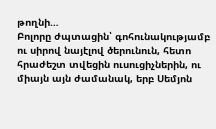թողնի…
Բոլորը ժպտացին՝ գոհունակությամբ ու սիրով նայէլով ծերունուն, հետո հրաժեշտ տվեցին ուսուցիչներին, ու միայն այն ժամանակ, երբ Սեմյոն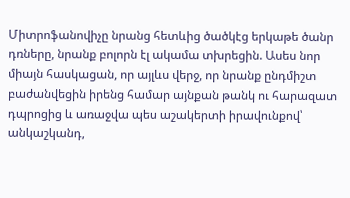Միտրոֆանովիչը նրանց հետևից ծածկէց երկաթե ծանր դռները, նրանք բոլորն էլ ակամա տխրեցին. Ասես նոր միայն հասկացան, որ այլևս վերջ, որ նրանք ընդմիշտ բաժանվեցին իրենց համար այնքան թանկ ու հարազատ դպրոցից և առաջվա պես աշակերտի իրավունքով՝ անկաշկանդ,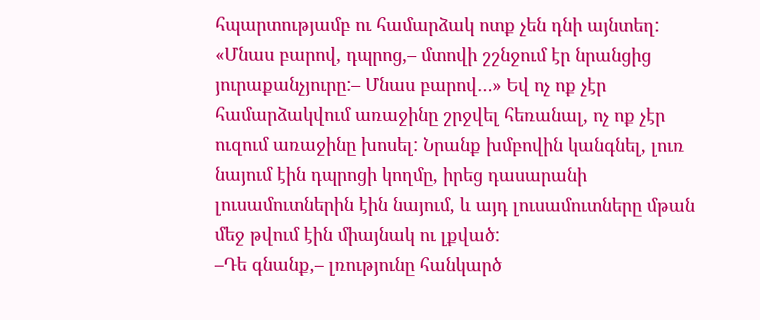հպարտությամբ ու համարձակ ոտք չեն դնի այնտեղ: «Մնաս բարով, դպրոց,– մտովի շշնջում էր նրանցից յուրաքանչյուրը:– Մնաս բարով…» Եվ ոչ ոք չէր համարձակվում առաջինը շրջվել հեռանալ, ոչ ոք չէր ուզում առաջինը խոսել: Նրանք խմբովին կանգնել, լուռ նայում էին դպրոցի կողմը, իրեց դասարանի լուսամուտներին էին նայում, և այդ լուսամուտները մթան մեջ թվում էին միայնակ ու լքված:
–Դե գնանք,– լռությունը հանկարծ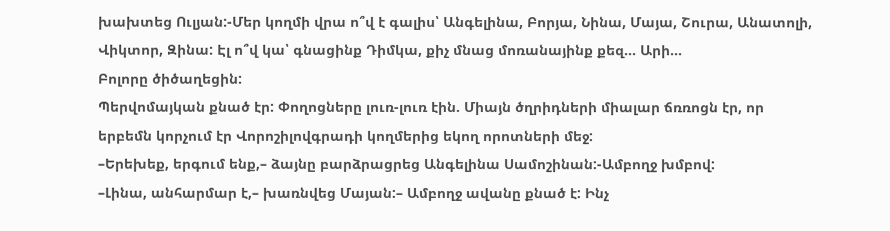խախտեց Ուլյան:-Մեր կողմի վրա ո՞վ է գալիս՝ Անգելինա, Բորյա, Նինա, Մայա, Շուրա, Անատոլի, Վիկտոր, Զինա: Էլ ո՞վ կա՝ գնացինք Դիմկա, քիչ մնաց մոռանայինք քեզ… Արի…
Բոլորը ծիծաղեցին:
Պերվոմայկան քնած էր: Փողոցները լուռ-լուռ էին. Միայն ծղրիդների միալար ճռռոցն էր, որ երբեմն կորչում էր Վորոշիլովգրադի կողմերից եկող որոտների մեջ:
–Երեխեք, երգում ենք,– ձայնը բարձրացրեց Անգելինա Սամոշինան:-Ամբողջ խմբով:
–Լինա, անհարմար է,– խառնվեց Մայան:– Ամբողջ ավանը քնած է: Ինչ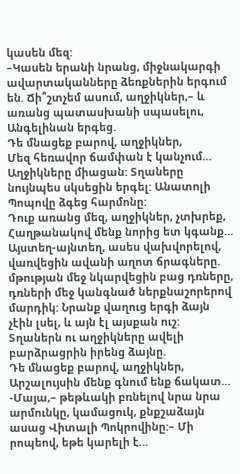կասեն մեզ:
–Կասեն երանի նրանց, միջնակարգի ավարտականները ձեռքներին երգում են. Ճի՞շտչեմ ասում, աղջիկներ,– և առանց պատասխանի սպասելու, Անգելինան երգեց.
Դե մնացեք բարով, աղջիկներ,
Մեզ հեռավոր ճամփան է կանչում…
Աղջիկները միացան: Տղաները նույնպես սկսեցին երգել: Անատոլի Պոպովը ձգեց հարմոնը:
Դուք առանց մեզ, աղջիկներ, չտխրեք,
Հաղթանակով մենք նորից ետ կգանք…
Այստեղ-այնտեղ, ասես վախվորելով, վառվեցին ավանի աղոտ ճրագները. մթության մեջ նկարվեցին բաց դռները, դռների մեջ կանգնած ներքնաշորերով մարդիկ: Նրանք վաղուց երգի ձայն չէին լսել, և այն էլ այսքան ուշ: Տղաներն ու աղջիկները ավելի բարձրացրին իրենց ձայնը.
Դե մնացեք բարով, աղջիկներ,
Արշալույսին մենք գնում ենք ճակատ…
-Մայա,– թեթևակի բռնելով նրա նրա արմունկը, կամացուկ, քնքշաձայն ասաց Վիտալի Պոկրովինը:– Մի րոպեով, եթե կարելի է…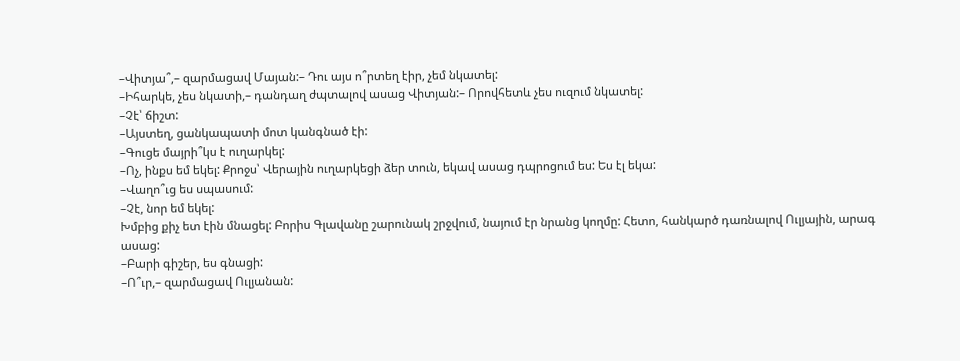–Վիտյա՞,– զարմացավ Մայան:– Դու այս ո՞րտեղ էիր, չեմ նկատել:
–Իհարկե, չես նկատի,– դանդաղ ժպտալով ասաց Վիտյան:– Որովհետև չես ուզում նկատել:
–Չէ՝ ճիշտ:
–Այստեղ, ցանկապատի մոտ կանգնած էի:
–Գուցե մայրի՞կս է ուղարկել:
–Ոչ, ինքս եմ եկել: Քրոջս՝ Վերային ուղարկեցի ձեր տուն, եկավ ասաց դպրոցում ես: Ես էլ եկա:
–Վաղո՞ւց ես սպասում:
–Չէ, նոր եմ եկել:
Խմբից քիչ ետ էին մնացել: Բորիս Գլավանը շարունակ շրջվում, նայում էր նրանց կողմը: Հետո, հանկարծ դառնալով Ուլյային, արագ ասաց:
–Բարի գիշեր, ես գնացի:
–Ո՞ւր,– զարմացավ Ուլյանան: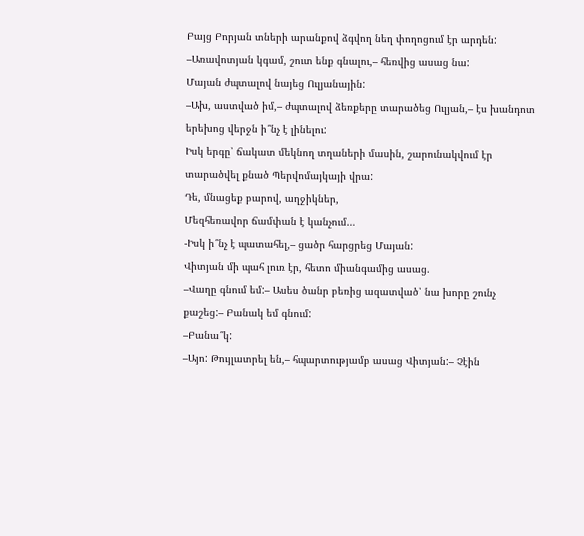Բայց Բորյան տների արանքով ձգվող նեղ փողոցում էր արդեն:
–Առավոտյան կգամ, շուտ ենք գնալու,– հեռվից ասաց նա:
Մայան ժպտալով նայեց Ուլյանային:
–Ախ, աստված իմ,– ժպտալով ձեռքերը տարածեց Ուլյան,– էս խանդոտ երեխոց վերջն ի՞նչ է լինելու:
Իսկ երգը՝ ճակատ մեկնող տղաների մասին, շարունակվում էր տարածվել քնած Պերվոմայկայի վրա:
Դե, մնացեք բարով, աղջիկներ,
Մեզհեռավոր ճամփան է կանչում…
-Իսկ ի՞նչ է պատահել,– ցածր հարցրեց Մայան:
Վիտյան մի պահ լուռ էր, հետո միանգամից ասաց.
–Վաղը գնում եմ:– Ասես ծանր բեռից ազատված՝ նա խորը շունչ քաշեց:– Բանակ եմ գնում:
–Բանա՞կ:
–Այո: Թույլատրել են,– հպարտությամբ ասաց Վիտյան:– Չէին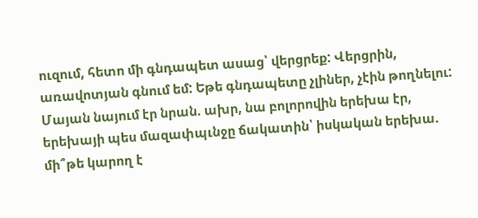ուզում, հետո մի գնդապետ ասաց՝ վերցրեք: Վերցրին, առավոտյան գնում եմ: Եթե գնդապետը չլիներ, չէին թողնելու:
Մայան նայում էր նրան. ախր, նա բոլորովին երեխա էր, երեխայի պես մազափպւնջը ճակատին՝ իսկական երեխա. մի՞թե կարող է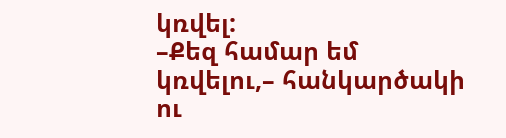կռվել:
–Քեզ համար եմ կռվելու,– հանկարծակի ու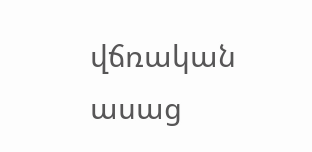վճռական ասաց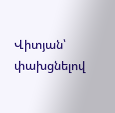Վիտյան՝ փախցնելով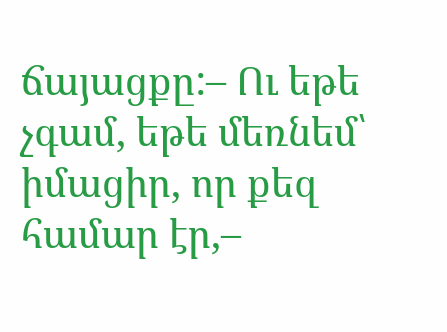ճայացքը:– Ու եթե չգամ, եթե մեռնեմ՝ իմացիր, որ քեզ համար էր,–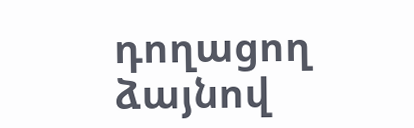դողացող ձայնով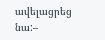ավելացրեց նա:–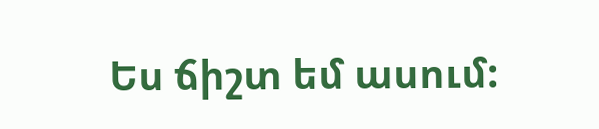Ես ճիշտ եմ ասում: